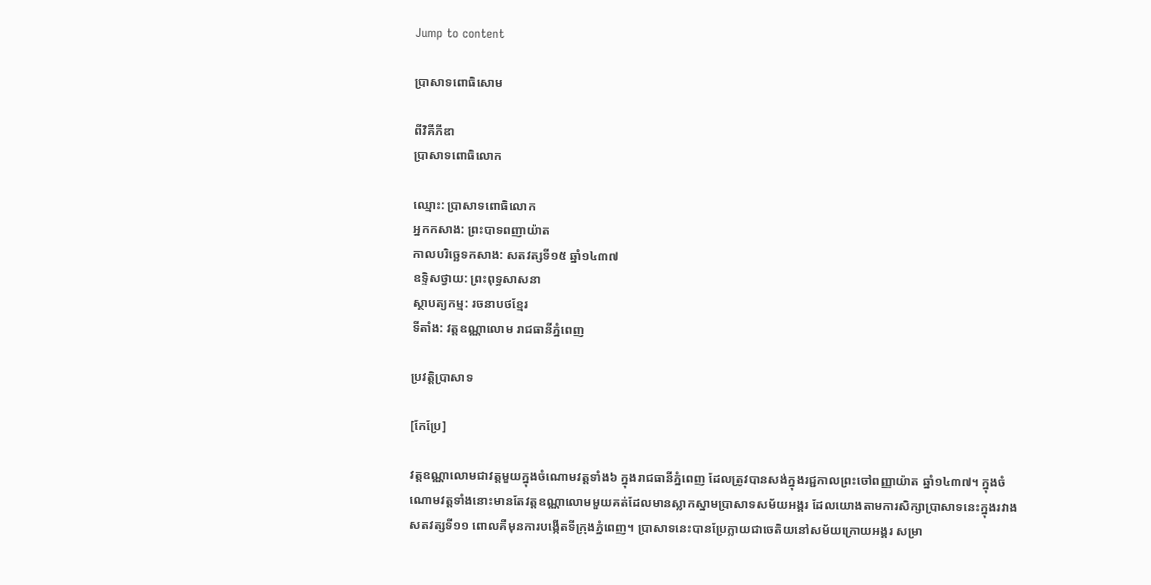Jump to content

ប្រាសាទពោធិសោម

ពីវិគីភីឌា
ប្រាសាទពោធិលោក

ឈ្មោះ: ប្រាសាទពោធិលោក
អ្នកកសាង: ព្រះបាទពញាយ៉ាត
កាលបរិច្ឆេទកសាង: សតវត្សទី១៥ ឆ្នាំ១៤៣៧
ឧទ្ទិសថ្វាយ: ព្រះពុទ្ធសាសនា
ស្ថាបត្យកម្ម: រចនាបថខ្មែរ
ទីតាំង: វត្តឧណ្ណាលោម រាជធានីភ្នំពេញ

ប្រវត្តិប្រាសាទ

[កែប្រែ]

វត្តឧណ្ណាលោមជាវត្តមួយក្នុងចំណោមវត្តទាំង៦ ក្នុងរាជធានីភ្នំពេញ ដែលត្រូវបានសង់ក្នុងរជ្ជកាលព្រះចៅពញ្ញាយ៉ាត ឆ្នាំ១៤៣៧។ ក្នុងចំណោមវត្តទាំងនោះមានតែវត្តឧណ្ណាលោមមួយគត់ដែលមានស្លាកស្នាមប្រាសាទសម័យអង្គរ ដែលយោងតាមការសិក្សាប្រាសាទនេះក្នុងរវាងសតវត្សទី១១ ពោលគឺមុនការបង្កើតទីក្រុងភ្នំពេញ។ ប្រាសាទនេះបានប្រែក្លាយជាចេតិយនៅសម័យក្រោយអង្គរ សម្រា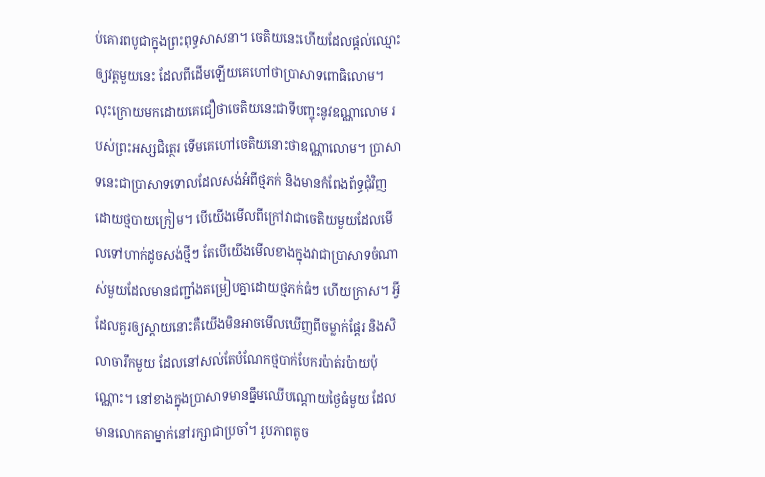ប់គោរពបូជាក្នុងព្រះពុទ្ធសាសនា។ ចេតិយនេះហើយដែលផ្តល់ឈ្មោះឲ្យវត្តមួយនេះ ដែលពីដើមឡើយគេហៅថាប្រាសាទពោធិលោម។ លុះក្រោយមកដោយគេជឿថាចេតិយនេះជាទីបញ្ចុះនូវឧណ្ណាលោម របស់ព្រះអស្សជិត្ថេរ ទើមគេហៅចេតិយនោះថាឧណ្ណាលោម។ ប្រាសាទនេះជាប្រាសាទទោលដែលសង់អំពីថ្មភក់ និងមានកំពែងព័ទ្ធជុំវិញដោយថ្មបាយក្រៀម។ បើយើងមើលពីក្រៅវាជាចេតិយមួយដែលមើលទៅហាក់ដូចសង់ថ្មីៗ តែបើយើងមើលខាងក្នុងវាជាប្រាសាទចំណាស់មួយដែលមានជញ្ជាំងតម្រៀបគ្នាដោយថ្មភក់ធំៗ ហើយក្រាស។ អ្វីដែលគួរឲ្យស្តាយនោះគឺយើងមិនអាចមើលឃើញពីចម្លាក់ផ្តែរ និងសិលាចារឹកមួយ ដែលនៅសល់តែបំណែកថ្មបាក់បែករប៉ាត់រប៉ាយប៉ុណ្ណោះ។ នៅខាងក្នុងប្រាសាទមានធ្នឹមឈើបណ្តោយថ្ងៃធំមួយ ដែលមានលោកតាម្នាក់នៅរក្សាជាប្រចាំ។ រូបភាពតូច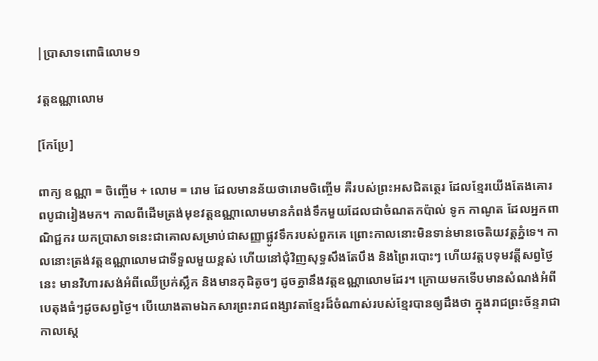|ប្រាសាទពោធិលោម១

វត្តឧណ្ណាលោម

[កែប្រែ]

ពាក្យ ឧណ្ណា = ចិញ្ចើម + លោម = រោម ដែលមានន័យថារោមចិញ្ចើម គឺរបស់ព្រះអសជិតត្ថេរ ដែលខ្មែរយើងតែងគោរពបូជារៀងមក។ កាលពីដើមត្រង់មុខវត្តឧណ្ណាលោមមានកំពង់ទឹកមួយដែលជាចំណតកប៉ាល់ ទូក កាណូត ដែលអ្នកពាណិជ្ជករ យកប្រាសាទនេះជាគោលសម្រាប់ជាសញ្ញាផ្លូវទឹករបស់ពួកគេ ព្រោះកាលនោះមិនទាន់មានចេតិយវត្តភ្នំទេ។ កាលនោះត្រង់វត្តឧណ្ណាលោមជាទីទួលមួយខ្ពស់ ហើយនៅជុំវិញសុទ្ធសឹងតែបឹង និងព្រៃរបោះៗ ហើយវត្តបទុមវត្តីសព្វថ្ងៃនេះ មានវិហារសង់អំពីឈើប្រក់ស្លឹក និងមានកុដិតូចៗ ដូចគ្នានឹងវត្តឧណ្ណាលោមដែរ។ ក្រោយមកទើបមានសំណង់អំពីបេតុងធំៗដូចសព្វថ្ងៃ។ បើយោងតាមឯកសារព្រះរាជពង្សាវតាខ្មែរដ៏ចំណាស់របស់ខ្មែរបានឲ្យដឹងថា ក្នុងរាជព្រះច័ន្ទរាជា កាលស្តេ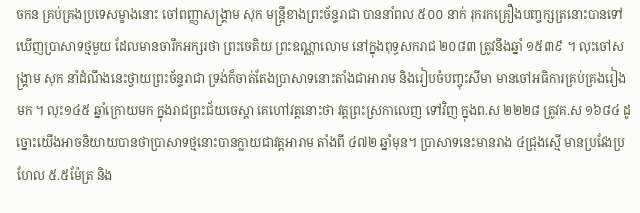ចកន គ្រប់គ្រងប្រទេសម្ខាងនោះ ចៅពញ្ញាសង្គ្រាម សុក មន្រ្តីខាងព្រះច័ន្ទរាជា បាននាំពល ៥០០ នាក់ រុករកគ្រឿងបញ្ចក្សត្រនោះបានទៅឃើញប្រាសាទថ្មមួយ ដែលមានចារឹកអក្សរថា ព្រះចេតិយ ព្រះឧណ្ណាលោម នៅក្នុងពុទ្ធសករាជ ២០៨៣ ត្រូវនឹងឆ្នាំ ១៥៣៩ ។ លុះចៅសង្គ្រាម សុក នាំដំណឹងនេះថ្វាយព្រះច័ន្ទរាជា ទ្រង់ក៏ចាត់តែងប្រាសាទនោះតាំងជាអារាម និងរៀបចំបញ្ចុះសីមា មានចៅអធិការគ្រប់គ្រងរៀងមក ។ លុះ១៤៥ ឆ្នាំក្រោយមក ក្នុងរាជព្រះជ័យចេស្តា គេហៅវត្តនោះថា វត្តព្រះស្រកាលេញ ទៅវិញ ក្នុងព.ស ២២២៨ ត្រូវគ.ស ១៦៨៤ ដូច្នោះយើងអាចនិយាយបានថាប្រាសាទថ្មនោះបានក្លាយជាវត្តអារាម តាំងពី ៤៧២ ឆ្នាំមុន។ ប្រាសាទនេះមានរាង ៤ជ្រុងស្មើ មានប្រវែងប្រហែល ៥.៥ម៉ែត្រ និង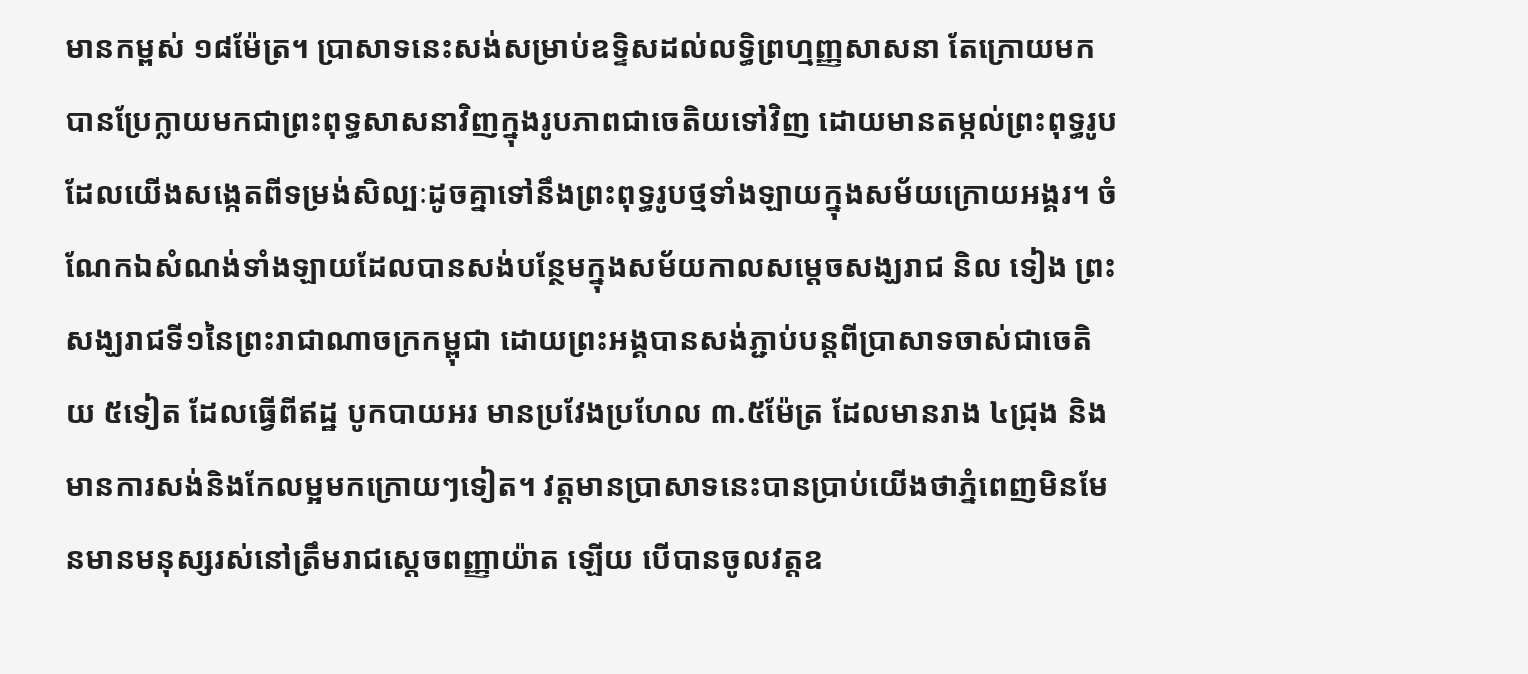មានកម្ពស់ ១៨ម៉ែត្រ។ ប្រាសាទនេះសង់សម្រាប់ឧទ្ទិសដល់លទ្ធិព្រហ្មញ្ញសាសនា តែក្រោយមកបានប្រែក្លាយមកជាព្រះពុទ្ធសាសនាវិញក្នុងរូបភាពជាចេតិយទៅវិញ ដោយមានតម្កល់ព្រះពុទ្ធរូប ដែលយើងសង្កេតពីទម្រង់សិល្បៈដូចគ្នាទៅនឹងព្រះពុទ្ធរូបថ្មទាំងឡាយក្នុងសម័យក្រោយអង្គរ។ ចំណែកឯសំណង់ទាំងឡាយដែលបានសង់បន្ថែមក្នុងសម័យកាលសម្តេចសង្ឃរាជ និល ទៀង ព្រះសង្ឃរាជទី១នៃព្រះរាជាណាចក្រកម្ពុជា ដោយព្រះអង្គបានសង់ភ្ជាប់បន្តពីប្រាសាទចាស់ជាចេតិយ ៥ទៀត ដែលធ្វើពីឥដ្ឋ បូកបាយអរ មានប្រវែងប្រហែល ៣.៥ម៉ែត្រ ដែលមានរាង ៤ជ្រុង និងមានការសង់និងកែលម្អមកក្រោយៗទៀត។ វត្តមានប្រាសាទនេះបានប្រាប់យើងថាភ្នំពេញមិនមែនមានមនុស្សរស់នៅត្រឹមរាជស្តេចពញ្ញាយ៉ាត ឡើយ បើបានចូលវត្តឧ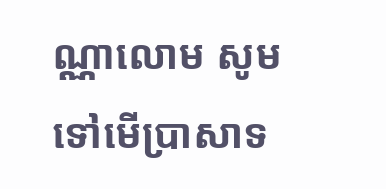ណ្ណាលោម សូមទៅមើប្រាសាទ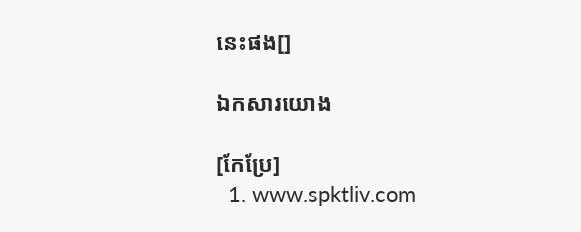នេះផង[]

ឯកសារយោង

[កែប្រែ]
  1. www.spktliv.com